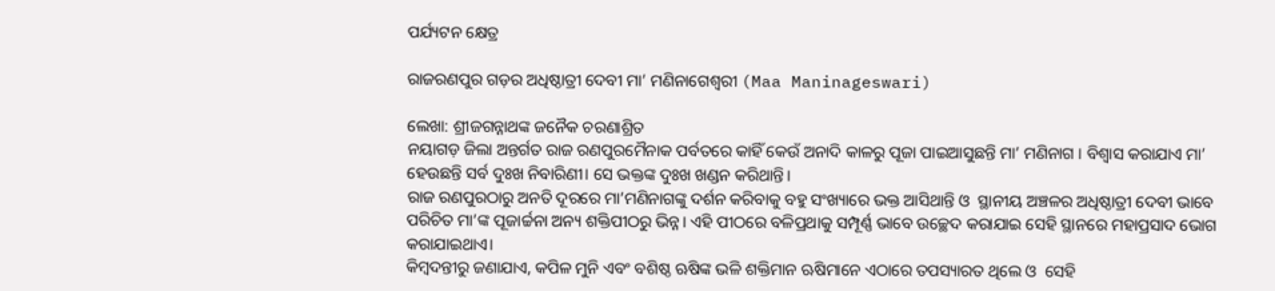ପର୍ଯ୍ୟଟନ କ୍ଷେତ୍ର

ରାଜରଣପୁର ଗଡ଼ର ଅଧିଷ୍ଠାତ୍ରୀ ଦେବୀ ମା’ ମଣିନାଗେଶ୍ୱରୀ (Maa Maninageswari)

ଲେଖା: ଶ୍ରୀଜଗନ୍ନାଥଙ୍କ ଜନୈକ ଚରଣାଶ୍ରିତ
ନୟାଗଡ଼ ଜିଲା ଅନ୍ତର୍ଗତ ରାଜ ରଣପୁରମୈନାକ ପର୍ବତରେ କାହିଁ କେଉଁ ଅନାଦି କାଳରୁ ପୂଜା ପାଇଆସୁଛନ୍ତି ମା’ ମଣିନାଗ । ବିଶ୍ୱାସ କରାଯାଏ ମା’ ହେଉଛନ୍ତି ସର୍ବ ଦୁଃଖ ନିବାରିଣୀ। ସେ ଭକ୍ତଙ୍କ ଦୁଃଖ ଖଣ୍ଡନ କରିଥାନ୍ତି।
ରାଜ ରଣପୁରଠାରୁ ଅନତି ଦୂରରେ ମା’ମଣିନାଗଙ୍କୁ ଦର୍ଶନ କରିବାକୁ ବହୁ ସଂଖ୍ୟାରେ ଭକ୍ତ ଆସିଥାନ୍ତି ଓ  ସ୍ଥାନୀୟ ଅଞ୍ଚଳର ଅଧିଷ୍ଠାତ୍ରୀ ଦେବୀ ଭାବେ ପରିଚିତ ମା’ଙ୍କ ପୂଜାର୍ଚ୍ଚନା ଅନ୍ୟ ଶକ୍ତିପୀଠରୁ ଭିନ୍ନ। ଏହି ପୀଠରେ ବଳିପ୍ରଥାକୁ ସମ୍ପୂର୍ଣ୍ଣ ଭାବେ ଉଚ୍ଛେଦ କରାଯାଇ ସେହି ସ୍ଥାନରେ ମହାପ୍ରସାଦ ଭୋଗ କରାଯାଇଥାଏ।
କିମ୍ବଦନ୍ତୀରୁ ଜଣାଯାଏ, କପିଳ ମୁନି ଏବଂ ବଶିଷ୍ଠ ଋଷିଙ୍କ ଭଳି ଶକ୍ତିମାନ ଋଷିମାନେ ଏଠାରେ ତପସ୍ୟାରତ ଥିଲେ ଓ  ସେହି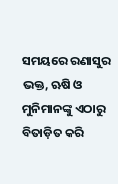ସମୟରେ ରଣାସୁର ଭକ୍ତ, ଋଷି ଓ ମୁନିମାନଙ୍କୁ ଏଠାରୁ ବିତାଡ଼ିତ କରି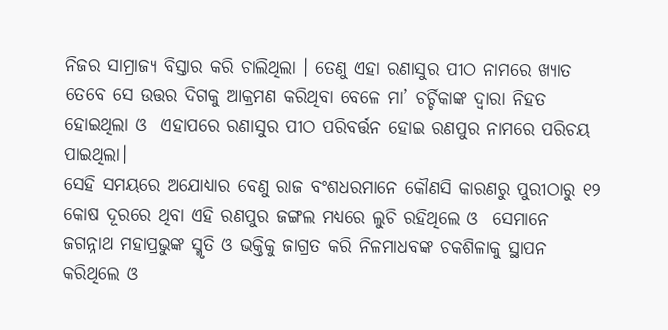ନିଜର ସାମ୍ରାଜ୍ୟ ବିସ୍ତାର କରି ଚାଲିଥିଲା । ତେଣୁ ଏହା ରଣାସୁର ପୀଠ ନାମରେ ଖ୍ୟାତ ତେବେ ସେ ଉତ୍ତର ଦିଗକୁ ଆକ୍ରମଣ କରିଥିବା ବେଳେ ମା’ ଚର୍ଚ୍ଚିକାଙ୍କ ଦ୍ୱାରା ନିହତ ହୋଇଥିଲା ଓ  ଏହାପରେ ରଣାସୁର ପୀଠ ପରିବର୍ତ୍ତନ ହୋଇ ରଣପୁର ନାମରେ ପରିଚୟ ପାଇଥିଲା।
ସେହି ସମୟରେ ଅଯୋଧ୍ୟାର ବେଣୁ ରାଜ ବଂଶଧରମାନେ କୌଣସି କାରଣରୁ ପୁରୀଠାରୁ ୧୨ କୋଷ ଦୂରରେ ଥିବା ଏହି ରଣପୁର ଜଙ୍ଗଲ ମଧ୍ୟରେ ଲୁଚି ରହିଥିଲେ ଓ  ସେମାନେ ଜଗନ୍ନାଥ ମହାପ୍ରଭୁଙ୍କ ସ୍ମୃତି ଓ ଭକ୍ତିକୁ ଜାଗ୍ରତ କରି ନିଳମାଧବଙ୍କ ଚକଶିଳାକୁ ସ୍ଥାପନ କରିଥିଲେ ଓ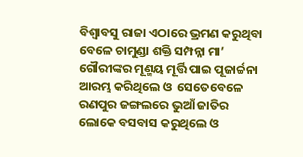ବିଶ୍ୱାବସୁ ରାଜା ଏଠାରେ ଭ୍ରମଣ କରୁଥିବା ବେଳେ ଚାମୁଣ୍ଡା ଶକ୍ତି ସମ୍ପନ୍ନା ମା’ ଗୌରୀଙ୍କର ମୂଣ୍ମୟ ମୂର୍ତ୍ତି ପାଇ ପୂଜାର୍ଚ୍ଚନା ଆରମ୍ଭ କରିଥିଲେ ଓ  ସେତେବେଳେ ରଣପୁର ଜଙ୍ଗଲରେ ଭୁଆଁ ଜାତିର ଲୋକେ ବସବାସ କରୁଥିଲେ ଓ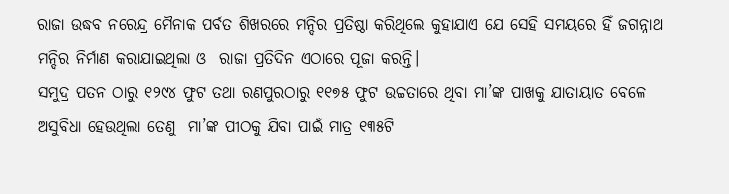ରାଜା ଉଦ୍ଧବ ନରେନ୍ଦ୍ର ମୈନାକ ପର୍ବତ ଶିଖରରେ ମନ୍ଦିର ପ୍ରତିଷ୍ଠା କରିଥିଲେ କୁହାଯାଏ ଯେ ସେହି ସମୟରେ ହିଁ ଜଗନ୍ନାଥ ମନ୍ଦିର ନିର୍ମାଣ କରାଯାଇଥିଲା ଓ  ରାଜା ପ୍ରତିଦିନ ଏଠାରେ ପୂଜା କରନ୍ତି।
ସମୁଦ୍ର ପତନ ଠାରୁ ୧୨୯୪ ଫୁଟ ତଥା ରଣପୁରଠାରୁ ୧୧୭୫ ଫୁଟ ଉଚ୍ଚତାରେ ଥିବା ମା’ଙ୍କ ପାଖକୁ ଯାତାୟାତ ବେଳେ ଅସୁବିଧା ହେଉଥିଲା ତେଣୁ  ମା’ଙ୍କ ପୀଠକୁ ଯିବା ପାଇଁ ମାତ୍ର ୧୩୫ଟି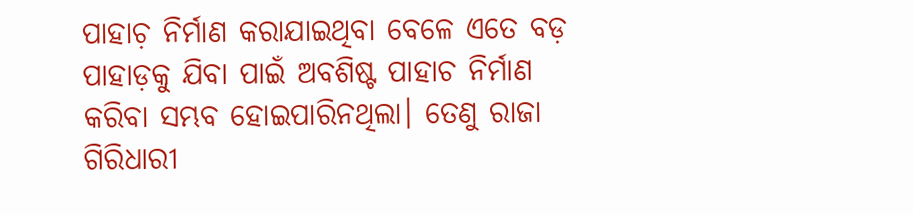ପାହାଚ଼ ନିର୍ମାଣ କରାଯାଇଥିବା ବେଳେ ଏତେ ବଡ଼ ପାହାଡ଼କୁ ଯିବା ପାଇଁ ଅବଶିଷ୍ଟ ପାହାଚ ନିର୍ମାଣ କରିବା ସମ୍ଭବ ହୋଇପାରିନଥିଲା। ତେଣୁ ରାଜା ଗିରିଧାରୀ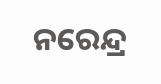ନରେନ୍ଦ୍ର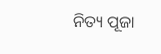ନିତ୍ୟ ପୂଜା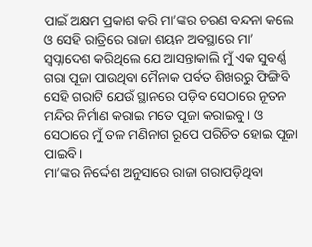ପାଇଁ ଅକ୍ଷମ ପ୍ରକାଶ କରି ମା’ଙ୍କର ଚରଣ ବନ୍ଦନା କଲେ ଓ ସେହି ରାତ୍ରିରେ ରାଜା ଶୟନ ଅବସ୍ଥାରେ ମା’ ସ୍ୱପ୍ନାଦେଶ କରିଥିଲେ ଯେ ଆସନ୍ତାକାଲି ମୁଁ ଏକ ସୁବର୍ଣ୍ଣ ଗରା ପୂଜା ପାଉଥିବା ମୈନାକ ପର୍ବତ ଶିଖରରୁ ଫିଙ୍ଗିବି ସେହି ଗରାଟି ଯେଉଁ ସ୍ଥାନରେ ପଡ଼ିବ ସେଠାରେ ନୂତନ ମନ୍ଦିର ନିର୍ମାଣ କରାଇ ମତେ ପୂଜା କରାଇବୁ। ଓ ସେଠାରେ ମୁଁ ତଳ ମଣିନାଗ ରୂପେ ପରିଚିତ ହୋଇ ପୂଜା ପାଇବି।
ମା’ଙ୍କର ନିର୍ଦ୍ଦେଶ ଅନୁସାରେ ରାଜା ଗରାପଡ଼ିଥିବା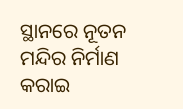ସ୍ଥାନରେ ନୂତନ ମନ୍ଦିର ନିର୍ମାଣ କରାଇ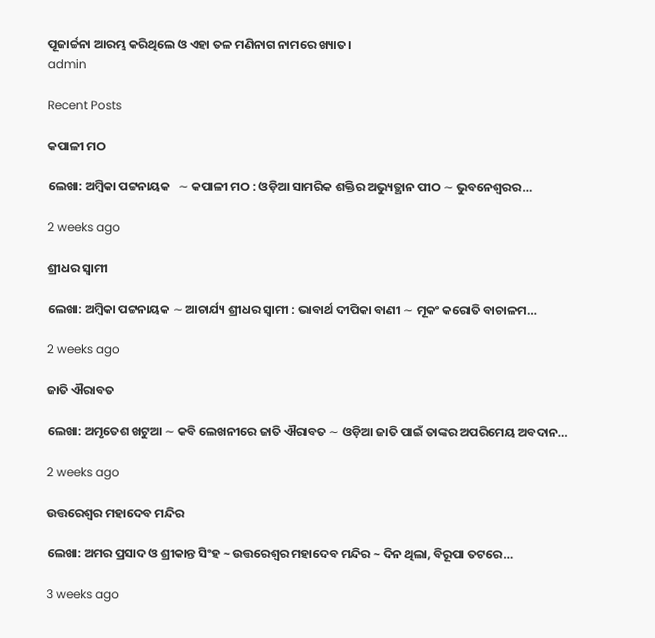ପୂଜାର୍ଚ୍ଚନା ଆରମ୍ଭ କରିଥିଲେ ଓ ଏହା ତଳ ମଣିନାଗ ନାମରେ ଖ୍ୟାତ।
admin

Recent Posts

କପାଳୀ ମଠ

ଲେଖା: ଅମ୍ବିକା ପଟ୍ଟନାୟକ   ∼ କପାଳୀ ମଠ : ଓଡ଼ିଆ ସାମରିକ ଶକ୍ତିର ଅଭ୍ୟୁତ୍ଥାନ ପୀଠ ∼ ଭୁବନେଶ୍ୱରର…

2 weeks ago

ଶ୍ରୀଧର ସ୍ୱାମୀ

ଲେଖା: ଅମ୍ବିକା ପଟ୍ଟନାୟକ ∼ ଆଚାର୍ଯ୍ୟ ଶ୍ରୀଧର ସ୍ୱାମୀ : ଭାବାର୍ଥ ଦୀପିକା ବାଣୀ ∼ ମୂକଂ କରୋତି ବାଚାଳମ…

2 weeks ago

ଜାତି ଐରାବତ

ଲେଖା: ଅମୃତେଶ ଖଟୁଆ ∼ କବି ଲେଖନୀରେ ଜାତି ଐରାବତ ∼ ଓଡ଼ିଆ ଜାତି ପାଇଁ ତାଙ୍କର ଅପରିମେୟ ଅବଦାନ…

2 weeks ago

ଉତ୍ତରେଶ୍ଵର ମହାଦେବ ମନ୍ଦିର

ଲେଖା: ଅମର ପ୍ରସାଦ ଓ ଶ୍ରୀକାନ୍ତ ସିଂହ ~ ଉତ୍ତରେଶ୍ଵର ମହାଦେବ ମନ୍ଦିର ~ ଦିନ ଥିଲା, ବିରୂପା ତଟରେ…

3 weeks ago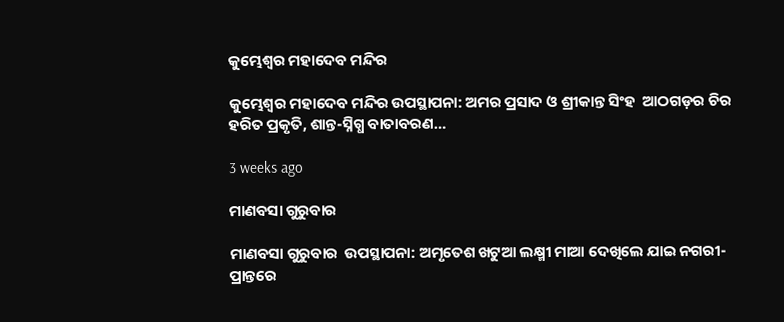କୁମ୍ଭେଶ୍ୱର ମହାଦେବ ମନ୍ଦିର

କୁମ୍ଭେଶ୍ୱର ମହାଦେବ ମନ୍ଦିର ଉପସ୍ଥାପନା: ଅମର ପ୍ରସାଦ ଓ ଶ୍ରୀକାନ୍ତ ସିଂହ  ଆଠଗଡ଼ର ଚିର ହରିତ ପ୍ରକୃତି, ଶାନ୍ତ-ସ୍ନିଗ୍ଧ ବାତାବରଣ…

3 weeks ago

ମାଣବସା ଗୁରୁବାର

ମାଣବସା ଗୁରୁବାର  ଉପସ୍ଥାପନା: ଅମୃତେଶ ଖଟୁଆ ଲକ୍ଷ୍ମୀ ମାଆ ଦେଖିଲେ ଯାଇ ନଗରୀ-ପ୍ରାନ୍ତରେ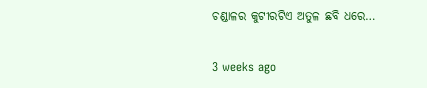ଚଣ୍ଡାଳର କୁଟୀରଟିଏ ଅତୁଳ ଛବି ଧରେ…

3 weeks ago